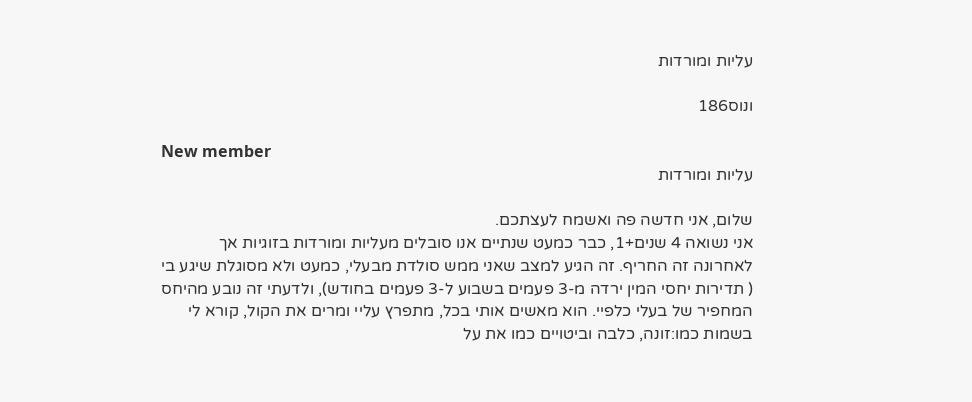עליות ומורדות

ונוס186

New member
עליות ומורדות

שלום, אני חדשה פה ואשמח לעצתכם.
אני נשואה 4 שנים+1, כבר כמעט שנתיים אנו סובלים מעליות ומורדות בזוגיות אך לאחרונה זה החריף. זה הגיע למצב שאני ממש סולדת מבעלי, כמעט ולא מסוגלת שיגע בי ( תדירות יחסי המין ירדה מ-3 פעמים בשבוע ל-3 פעמים בחודש), ולדעתי זה נובע מהיחס המחפיר של בעלי כלפיי. הוא מאשים אותי בכל, מתפרץ עליי ומרים את הקול, קורא לי בשמות כמו:זונה, כלבה וביטויים כמו את על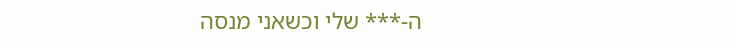ה-*** שלי וכשאני מנסה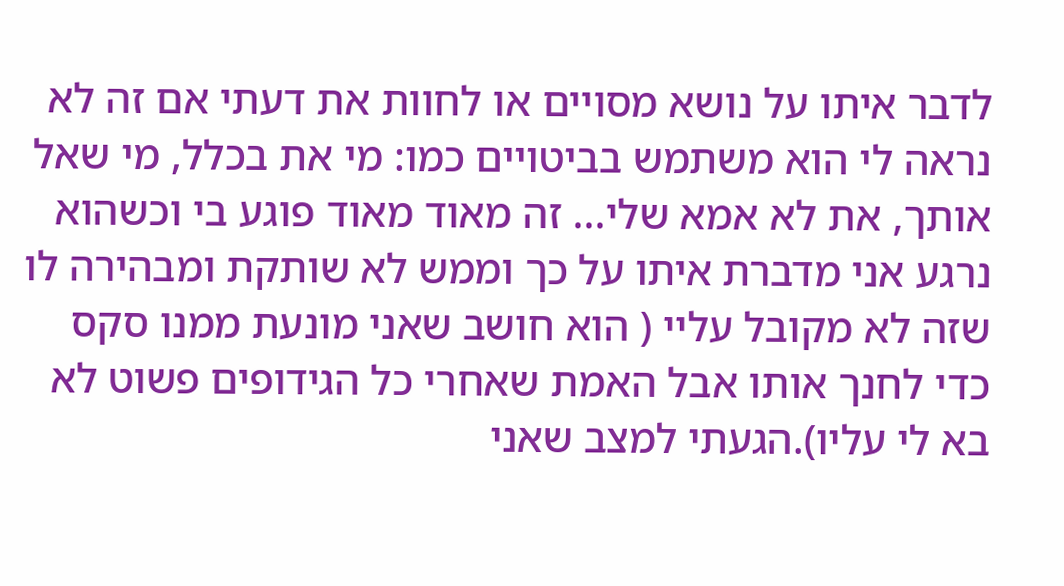לדבר איתו על נושא מסויים או לחוות את דעתי אם זה לא נראה לי הוא משתמש בביטויים כמו: מי את בכלל, מי שאל אותך, את לא אמא שלי... זה מאוד מאוד פוגע בי וכשהוא נרגע אני מדברת איתו על כך וממש לא שותקת ומבהירה לו שזה לא מקובל עליי ( הוא חושב שאני מונעת ממנו סקס כדי לחנך אותו אבל האמת שאחרי כל הגידופים פשוט לא בא לי עליו).הגעתי למצב שאני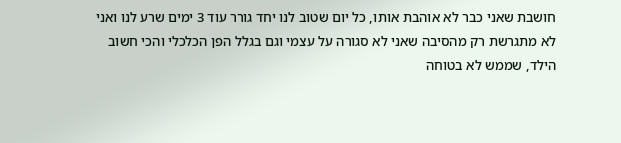חושבת שאני כבר לא אוהבת אותו, כל יום שטוב לנו יחד גורר עוד 3 ימים שרע לנו ואני לא מתגרשת רק מהסיבה שאני לא סגורה על עצמי וגם בגלל הפן הכלכלי והכי חשוב הילד, שממש לא בטוחה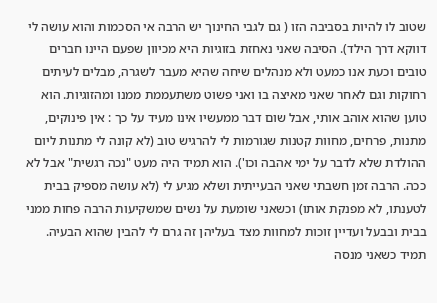שטוב לו להיות בסביבה הזו ( גם לגבי החינוך יש הרבה אי הסכמות והוא עושה לי דווקא דרך הילד). הסיבה שאני נאחזת בזוגיות היא מכיוון שפעם היינו חברים טובים וכעת אנו כמעט ולא מנהלים שיחה שהיא מעבר לשגרה, מבלים לעיתים רחוקות וגם לאחר שאני מאיצה בו ואני פשוט משתעממת ממנו ומהזוגיות. הוא טוען שהוא אוהב אותי, אבל שום דבר ממעשיו אינו מעיד על כך : אין פינוקים, מתנות, פרחים, מחוות קטנות שגורמות לי להרגיש טוב (לא קונה לי מתנות ליום ההולדת שלא לדבר על ימי אהבה וכו'). הוא תמיד היה מעט "נכה רגשית" אבל לא ככה. הרבה זמן חשבתי שאני הבעייתית ושלא מגיע לי (לא עושה מספיק בבית לטענתו, לא מפנקת אותו) וכשאני שומעת על נשים שמשקיעות הרבה פחות ממני בבית ובבעל ועדיין זוכות למחוות מצד בעליהן זה גרם לי להבין שהוא הבעיה. תמיד כשאני מנסה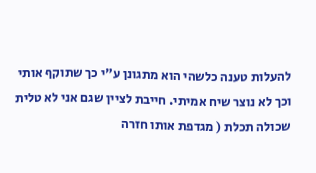להעלות טענה כלשהי הוא מתגונן ע"י כך שתוקף אותי וכך לא נוצר שיח אמיתי. חייבת לציין שגם אני לא טלית שכולה תכלת ( מגדפת אותו חזרה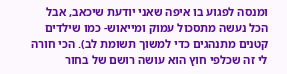ומנסה לפגוע בו איפה שאני יודעת שיכאב, אבל הכל נעשה מתסכול עמוק ומייאוש- כמו שילדים קטנים מתנהגים כדי למשוך תשומת לב). הכי חורה לי זה שכלפי חוץ הוא עושה רושם של בחור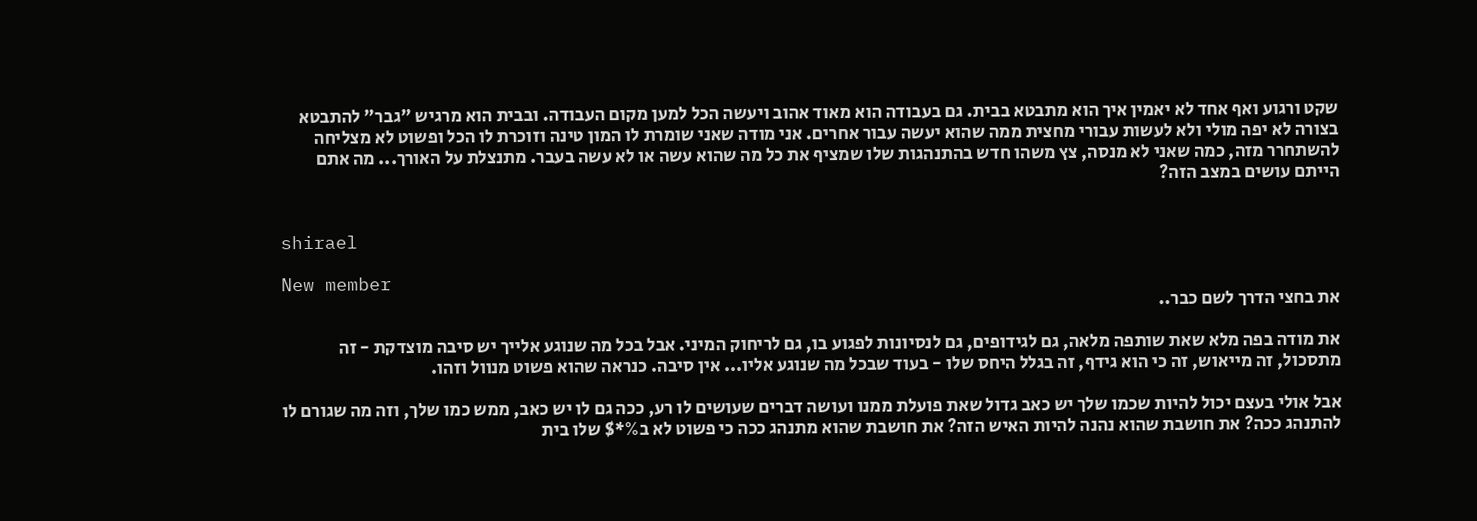שקט ורגוע ואף אחד לא יאמין איך הוא מתבטא בבית. גם בעבודה הוא מאוד אהוב ויעשה הכל למען מקום העבודה. ובבית הוא מרגיש "גבר" להתבטא בצורה לא יפה מולי ולא לעשות עבורי מחצית ממה שהוא יעשה עבור אחרים. אני מודה שאני שומרת לו המון טינה וזוכרת לו הכל ופשוט לא מצליחה להשתחרר מזה, כמה שאני לא מנסה, צץ משהו חדש בהתנהגות שלו שמציף את כל מה שהוא עשה או לא עשה בעבר. מתנצלת על האורך... מה אתם הייתם עושים במצב הזה?


shirael

New member
את בחצי הדרך לשם כבר..

את מודה בפה מלא שאת שותפה מלאה, גם לגידופים, גם לנסיונות לפגוע בו, גם לריחוק המיני. אבל בכל מה שנוגע אלייך יש סיבה מוצדקת - זה מתסכול, זה מייאוש, זה כי הוא גידף, זה בגלל היחס שלו - בעוד שבכל מה שנוגע אליו... אין סיבה. כנראה שהוא פשוט מנוול וזהו.

אבל אולי בעצם יכול להיות שכמו שלך יש כאב גדול שאת פועלת ממנו ועושה דברים שעושים לו רע, ככה גם לו יש כאב, ממש כמו שלך, וזה מה שגורם לו להתנהג ככה? את חושבת שהוא נהנה להיות האיש הזה? את חושבת שהוא מתנהג ככה כי פשוט לא ב%*$ שלו בית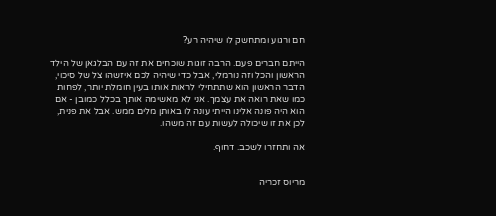חם ורגוע ומתחשק לו שיהיה רע?

הייתם חברים פעם. הרבה זוגות שוכחים את זה עם הבלגאן של הילד הראשון והכל וזה נורמלי, אבל כדי שיהיה לכם איזשהו צל של סיכוי, הדבר הראשון הוא שתתחילי לראות אותו בעין חומלת יותר, לפחות כמו שאת רואה את עצמך. אני לא מאשימה אותך בכלל כמובן - אם הוא היה פונה אלינו הייתי עונה לו באותן מלים ממש. אבל את פנית, לכן את זו שיכולה לעשות עם זה משהו.

אה ותחזרו לשכב. דחוף.


מריוס זכריה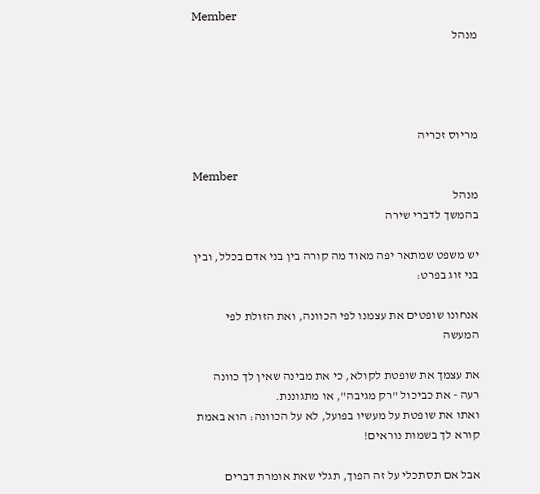Member
מנהל




מריוס זכריה

Member
מנהל
בהמשך לדברי שירה

יש משפט שמתאר יפה מאוד מה קורה בין בני אדם בכלל, ובין בני זוג בפרט:

אנחונו שופטים את עצמנו לפי הכוונה, ואת הזולת לפי המעשה

את עצמך את שופטת לקולא, כי את מבינה שאין לך כוונה רעה - את כביכול "רק מגיבה", או מתגוננת.
ואתו את שופטת על מעשיו בפועל, לא על הכוונה: הוא באמת קורא לך בשמות נוראים!

אבל אם תסתכלי על זה הפוך, תגלי שאת אומרת דברים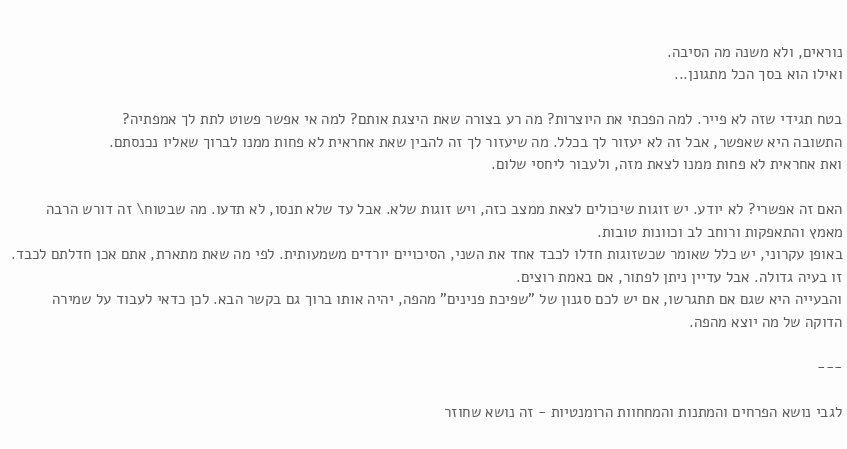נוראים, ולא משנה מה הסיבה.
ואילו הוא בסך הכל מתגונן...

בטח תגידי שזה לא פייר. למה הפכתי את היוצרות? מה רע בצורה שאת היצגת אותם? למה אי אפשר פשוט לתת לך אמפתיה?
התשובה היא שאפשר, אבל זה לא יעזור לך בכלל. מה שיעזור לך זה להבין שאת אחראית לא פחות ממנו לברוך שאליו נכנסתם.
ואת אחראית לא פחות ממנו לצאת מזה, ולעבור ליחסי שלום.

האם זה אפשרי? לא יודע. יש זוגות שיכולים לצאת ממצב כזה, ויש זוגות שלא. אבל עד שלא תנסו, לא תדעו. מה שבטוח\ זה דורש הרבה מאמץ והתאפקות ורוחב לב וכוונות טובות.
באופן עקרוני, יש כלל שאומר שכשזוגות חדלו לכבד אחד את השני, הסיכויים יורדים משמעותית. לפי מה שאת מתארת, אתם אכן חדלתם לכבד. זו בעיה גדולה. אבל עדיין ניתן לפתור, אם באמת רוצים.
והבעייה היא שגם אם תתגרשו, אם יש לכם סגנון של "שפיכת פנינים" מהפה, יהיה אותו ברוך גם בקשר הבא. לכן כדאי לעבוד על שמירה הדוקה של מה יוצא מהפה.

---

לגבי נושא הפרחים והמתנות והמחחוות הרומנטיות - זה נושא שחוזר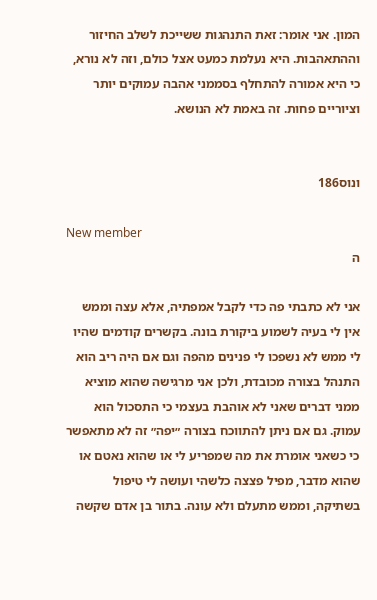המון. אני אומר: זאת התנהגות ששייכת לשלב החיזור וההתאהבות. היא נעלמת כמעט אצל כולם, וזה לא נורא, כי היא אמורה להתחלף בסממני אהבה עמוקים יותר וציוריים פחות. זה באמת לא הנושא.


ונוס186

New member
ה

אני לא כתבתי פה כדי לקבל אמפתיה, אלא עצה וממש אין לי בעיה לשמוע ביקורת בונה. בקשרים קודמים שהיו לי ממש לא נשפכו לי פנינים מהפה וגם אם היה ריב הוא התנהל בצורה מכובדת, ולכן אני מרגישה שהוא מוציא ממני דברים שאני לא אוהבת בעצמי כי התסכול הוא עמוק. גם אם ניתן להתווכח בצורה ״יפה״ זה לא מתאפשר כי כשאני אומרת את מה שמפריע לי או שהוא נאטם או שהוא מדבר, מפיל פצצה כלשהי ועושה לי טיפול בשתיקה, וממש מתעלם ולא עונה. בתור בן אדם שקשה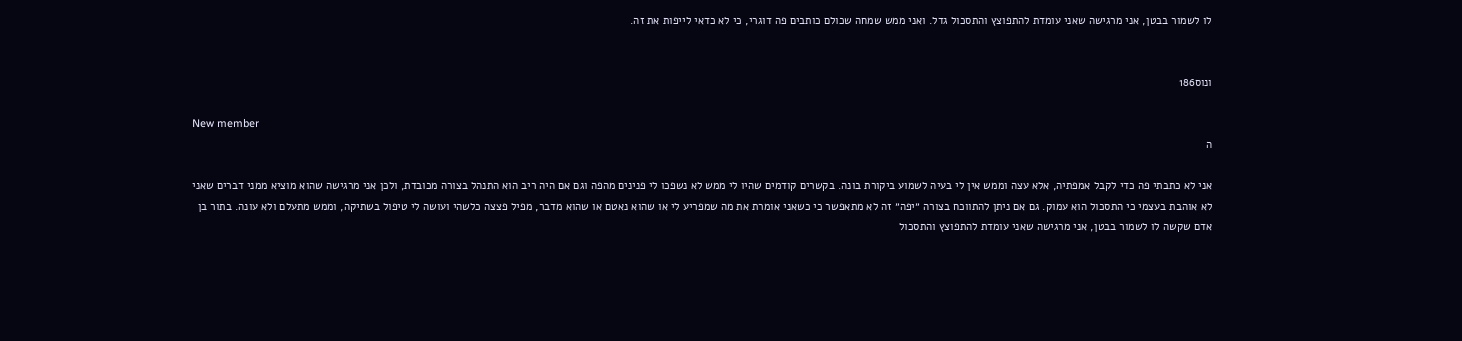לו לשמור בבטן, אני מרגישה שאני עומדת להתפוצץ והתסכול גדל. ואני ממש שמחה שכולם כותבים פה דוגרי, כי לא כדאי לייפות את זה.


ונוס186

New member
ה

אני לא כתבתי פה כדי לקבל אמפתיה, אלא עצה וממש אין לי בעיה לשמוע ביקורת בונה. בקשרים קודמים שהיו לי ממש לא נשפכו לי פנינים מהפה וגם אם היה ריב הוא התנהל בצורה מכובדת, ולכן אני מרגישה שהוא מוציא ממני דברים שאני לא אוהבת בעצמי כי התסכול הוא עמוק. גם אם ניתן להתווכח בצורה ״יפה״ זה לא מתאפשר כי כשאני אומרת את מה שמפריע לי או שהוא נאטם או שהוא מדבר, מפיל פצצה כלשהי ועושה לי טיפול בשתיקה, וממש מתעלם ולא עונה. בתור בן אדם שקשה לו לשמור בבטן, אני מרגישה שאני עומדת להתפוצץ והתסכול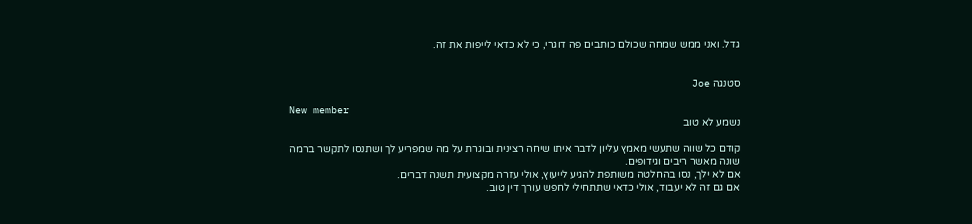גדל. ואני ממש שמחה שכולם כותבים פה דוגרי, כי לא כדאי לייפות את זה.


סטנגה Joe

New member
נשמע לא טוב

קודם כל שווה שתעשי מאמץ עליון לדבר איתו שיחה רצינית ובוגרת על מה שמפריע לך ושתנסו לתקשר ברמה שונה מאשר ריבים וגידופים.
אם לא ילך, נסו בהחלטה משותפת להגיע לייעוץ, אולי עזרה מקצועית תשנה דברים.
אם גם זה לא יעבוד, אולי כדאי שתתחילי לחפש עורך דין טוב.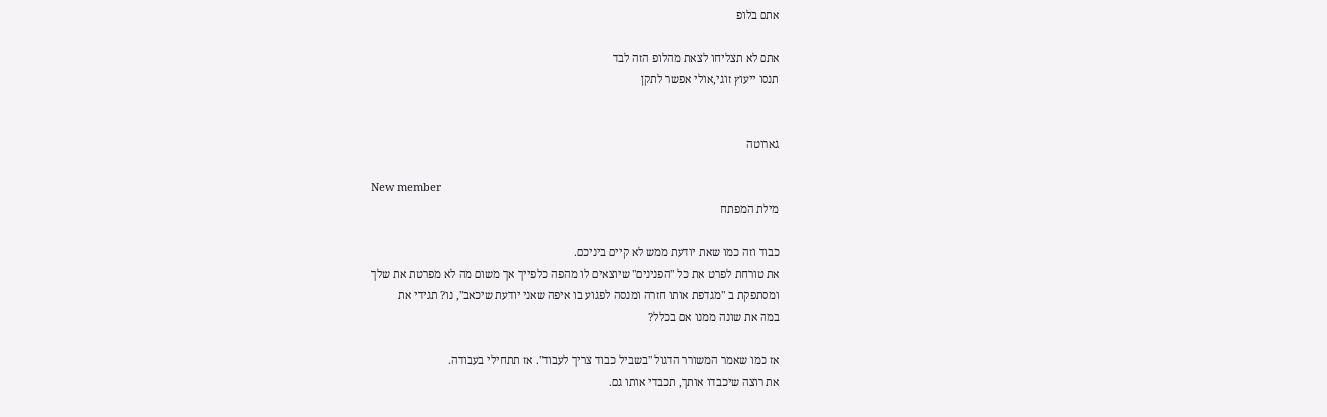אתם בלופ

אתם לא תצליחו לצאת מהלופ הזה לבד
תנסו ייעוץ זוגי,אולי אפשר לתקן


גארוטה

New member
מילת המפתח

כבוד וזה כמו שאת יודעת ממש לא קיים ביניכם.
את טורחת לפרט את כל "הפנינים" שיוצאים לו מהפה כלפייך אך משום מה לא מפרטת את שלך
ומסתפקת ב "מגדפת אותו חזרה ומנסה לפגוע בו איפה שאני יודעת שיכאב", נו? תגידי את
במה את שונה ממנו אם בכלל?

אז כמו שאמר המשורר הדגול "בשביל כבוד צריך לעבוד". אז תתחילי בעבודה.
את רוצה שיכבדו אותך, תכבדי אותו גם.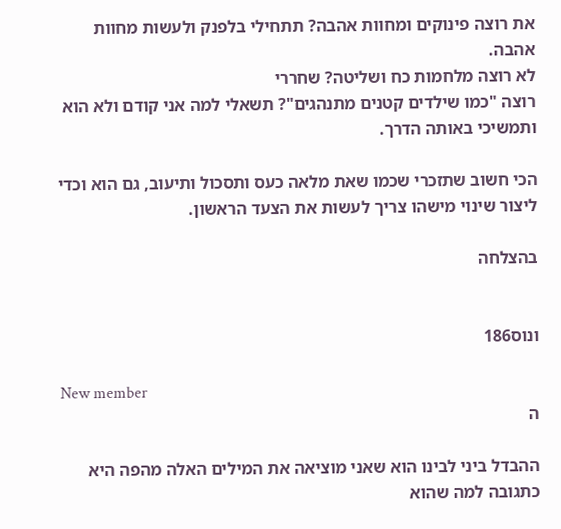את רוצה פינוקים ומחוות אהבה? תתחילי בלפנק ולעשות מחוות אהבה.
לא רוצה מלחמות כח ושליטה? שחררי
רוצה "כמו שילדים קטנים מתנהגים"? תשאלי למה אני קודם ולא הוא ותמשיכי באותה הדרך.

הכי חשוב שתזכרי שכמו שאת מלאה כעס ותסכול ותיעוב, גם הוא וכדי ליצור שינוי מישהו צריך לעשות את הצעד הראשון.

בהצלחה


ונוס186

New member
ה

ההבדל ביני לבינו הוא שאני מוציאה את המילים האלה מהפה היא כתגובה למה שהוא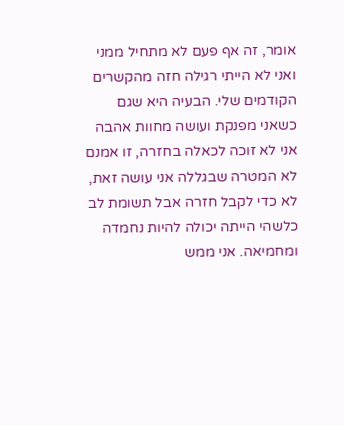אומר, זה אף פעם לא מתחיל ממני ואני לא הייתי רגילה חזה מהקשרים הקודמים שלי. הבעיה היא שגם כשאני מפנקת ועושה מחוות אהבה אני לא זוכה לכאלה בחזרה, זו אמנם לא המטרה שבגללה אני עושה זאת, לא כדי לקבל חזרה אבל תשומת לב כלשהי הייתה יכולה להיות נחמדה ומחמיאה. אני ממש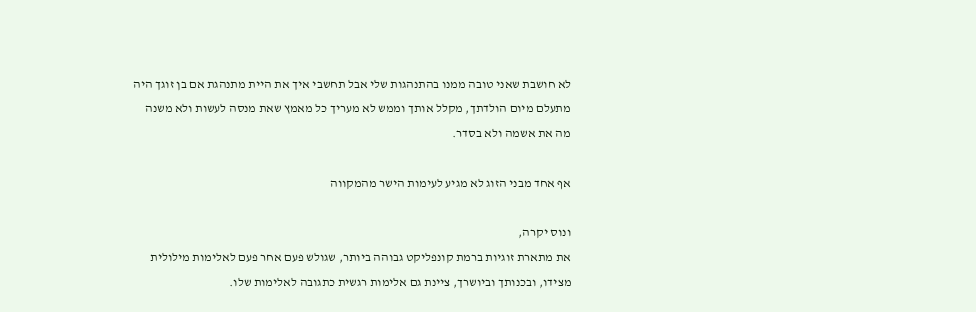לא חושבת שאני טובה ממנו בהתנהגות שלי אבל תחשבי איך את היית מתנהגת אם בן זוגך היה מתעלם מיום הולדתך, מקלל אותך וממש לא מעריך כל מאמץ שאת מנסה לעשות ולא משנה מה את אשמה ולא בסדר.

אף אחד מבני הזוג לא מגיע לעימות הישר מהמקווה

ונוס יקרה,
את מתארת זוגיות ברמת קונפליקט גבוהה ביותר, שגולש פעם אחר פעם לאלימות מילולית מצידו, ובכנותך וביושרך, ציינת גם אלימות רגשית כתגובה לאלימות שלו.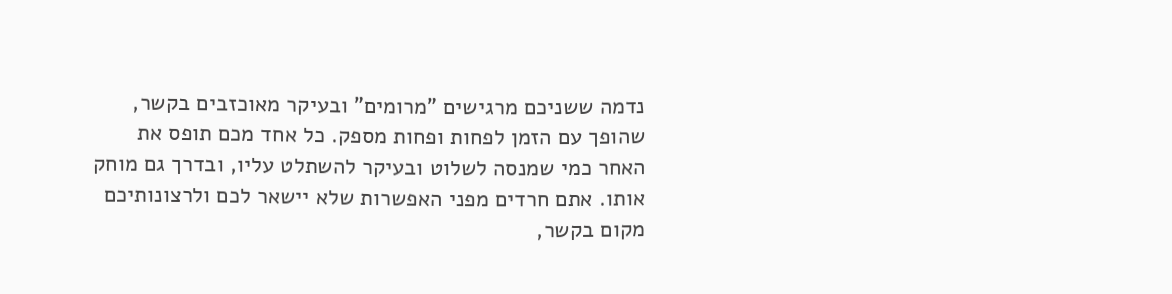נדמה ששניכם מרגישים "מרומים" ובעיקר מאוכזבים בקשר, שהופך עם הזמן לפחות ופחות מספק. כל אחד מכם תופס את האחר כמי שמנסה לשלוט ובעיקר להשתלט עליו, ובדרך גם מוחק אותו. אתם חרדים מפני האפשרות שלא יישאר לכם ולרצונותיכם מקום בקשר,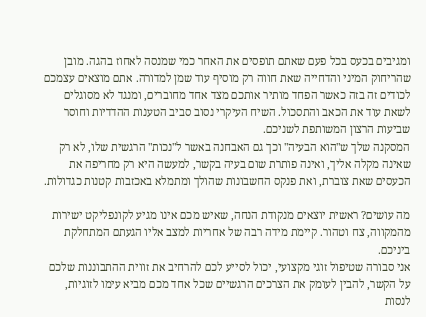ומגיבים בכעס בכל פעם שאתם תופסים את האחר כמי שמנסה לאחוז בהגה. מובן שהריחוק המיני והדחייה שאת חווה רק מוסיף עוד שמן למדורה. אתם מוצאים עצמכם לכודים זה בזה כאשר הפחד מותיר אותכם מצד אחד מחוברים, ומנגד לא מסוגלים לשאת עוד את הכאב והתסכול. השיח העיקרי נסוב סביב הטענות ההדדיות וחוסר שביעות הרצון המשותפת לשניכם.
המסקנה שלך ש"הוא הבעיה" וכך גם האבחנה באשר ל"נכות" הרגשית שלו, לא רק שאינה מקלה אליך, ואינה פותרת שום בעיה בקשר, למעשה היא רק מחריפה את הכעסים שאת צוברת, ואת פנקס החשבונות שהולך ומתמלא באכזבות קטנות כגדולות.

מה עושים? ראשית יוצאים מנקודת הנחה, שאיש מכם אינו מגיע לקונפליקט ישירות מהמקווה, צח וטהור. קיימת מידה רבה של אחריות למצב אליו הגעתם המתחלקת ביניכם.
אני סבורה שטיפול זוגי מקצועי, יכול לסייע לכם להרחיב את זווית ההתבוננות שלכם על הקשר, להבין לעומק את הצרכים הרגשיים שכל אחד מכם מביא עימו לזוגיות, לנסות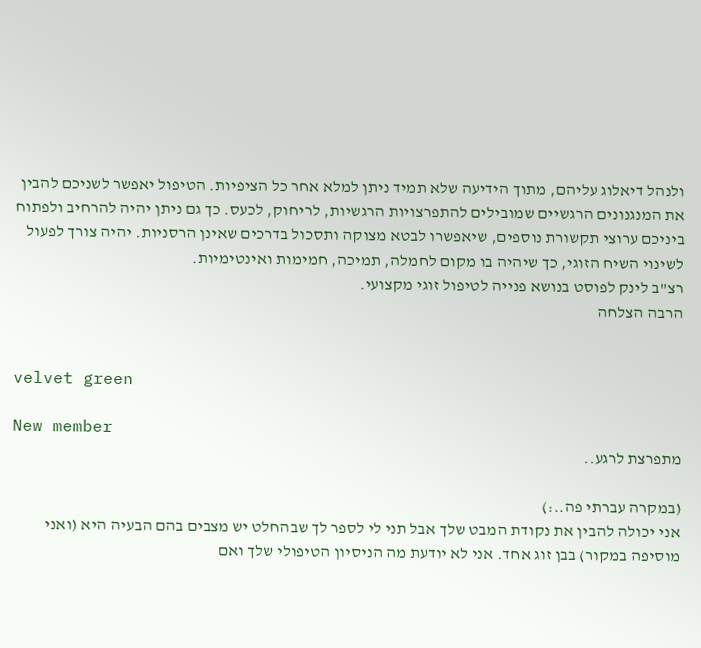ולנהל דיאלוג עליהם, מתוך הידיעה שלא תמיד ניתן למלא אחר כל הציפיות. הטיפול יאפשר לשניכם להבין את המנגנונים הרגשיים שמובילים להתפרצויות הרגשיות, לריחוק, לכעס. כך גם ניתן יהיה להרחיב ולפתוח ביניכם ערוצי תקשורת נוספים, שיאפשרו לבטא מצוקה ותסכול בדרכים שאינן הרסניות. יהיה צורך לפעול לשינוי השיח הזוגי, כך שיהיה בו מקום לחמלה, תמיכה, חמימות ואינטימיות.
רצ"ב לינק לפוסט בנושא פנייה לטיפול זוגי מקצועי.
הרבה הצלחה


velvet green

New member
מתפרצת לרגע..

(במקרה עברתי פה..:)
אני יכולה להבין את נקודת המבט שלך אבל תני לי לספר לך שבהחלט יש מצבים בהם הבעיה היא (ואני מוסיפה במקור) בבן זוג אחד. אני לא יודעת מה הניסיון הטיפולי שלך ואם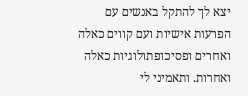יצא לך להתקל באנשים עם הפרעות אישיות ועם קווים כאלה ואחרים ופסיכופתולוגיות כאלה ואחרות. ותאמיני לי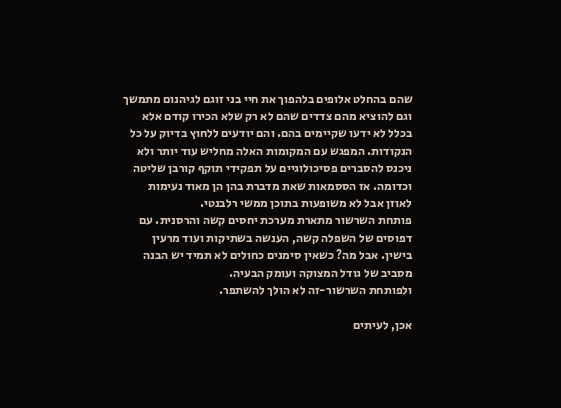שהם בהחלט אלופים בלהפוך את חיי בני זוגם לגיהנום מתמשך וגם להוציא מהם צדדים שהם לא רק שלא הכירו קודם אלא בכלל לא ידעו שקיימים בהם. והם יודעים ללחוץ בדיוק על כל הנקודות. המפגש עם המקומות האלה מחליש עוד יותר ולא ניכנס להסברים פסיכולוגיים על תפקידי תוקף קורבן שליטה וכדומה. אז הססמאות שאת מדברת בהן הן מאוד נעימות לאוזן אבל לא משופעות בתוכן ממשי רלבנטי.
פותחת השרשור מתארת מערכת יחסים קשה והרסנית. עם דפוסים של השפלה קשה, הענשה בשתיקות ועוד מרעין בישין. אבל מה? כשאין סימנים כחולים לא תמיד יש הבנה מסביב של גודל המצוקה ועומק הבעיה.
ולפותחת השרשור-זה לא הולך להשתפר.

אכן, לעיתים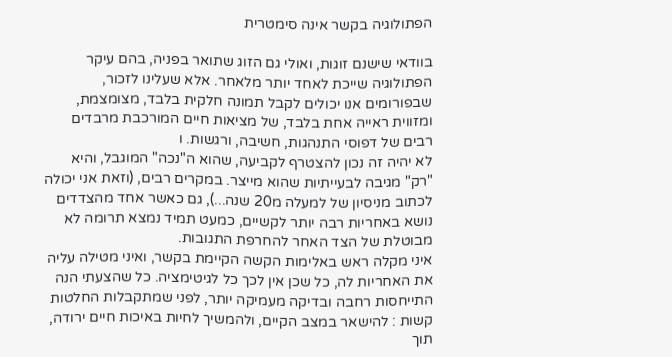הפתולוגיה בקשר אינה סימטרית

בוודאי שישנם זוגות, ואולי גם הזוג שתואר בפניה, בהם עיקר הפתולוגיה שייכת לאחד יותר מלאחר. אלא שעלינו לזכור, שבפורומים אנו יכולים לקבל תמונה חלקית בלבד, מצומצמת, ומזווית ראייה אחת בלבד, של מציאות חיים המורכבת מרבדים רבים של דפוסי התנהגות, חשיבה, ורגשות. ו
לא יהיה זה נכון להצטרף לקביעה, שהוא ה"נכה" המוגבל, והיא "רק" מגיבה לבעייתיות שהוא מייצר. במקרים רבים, (וזאת אני יכולה לכתוב מניסיון של למעלה מ20 שנה...), גם כאשר אחד מהצדדים נושא באחריות רבה יותר לקשיים, כמעט תמיד נמצא תרומה לא מבוטלת של הצד האחר להחרפת התגובות.
איני מקלה ראש באלימות הקשה הקיימת בקשר, ואיני מטילה עליה את האחריות לה, כל שכן אין לכך כל לגיטימציה. כל שהצעתי הנה התייחסות רחבה ובדיקה מעמיקה יותר, לפני שמתקבלות החלטות קשות : להישאר במצב הקיים, ולהמשיך לחיות באיכות חיים ירודה, תוך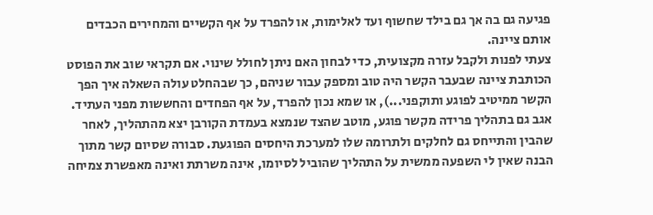פגיעה גם בה אך גם בילד שחשוף ועד לאלימות, או להפרד על אף הקשיים והמחירים הכבדים אותם ציינה.
צעתי לפנות ולקבל עזרה מקצועית, כדי לבחון האם ניתן לחולל שינוי. אם תקראי שוב את הפוסט הכותבת ציינה שבעבר הקשר היה טוב ומספק עבור שניהם, כך שבהחלט עולה השאלה איך הפך הקשר ממיטיב לפוגע ותוקפני...), או שמא נכון להפרד, על אף הפחדים והחששות מפני העתיד.
אגב גם בתהליך פרידה מקשר פוגע, מוטב שהצד שנמצא בעמדת הקורבן יצא מהתהליך, לאחר שהבין והתייחס גם לחלקים ולתרומה שלו למערכת היחסים הפוגעת. סבורה שסיום קשר מתוך הבנה שאין לי השפעה ממשית על התהליך שהוביל לסיומו, אינה משרתת ואינה מאפשרת צמיחה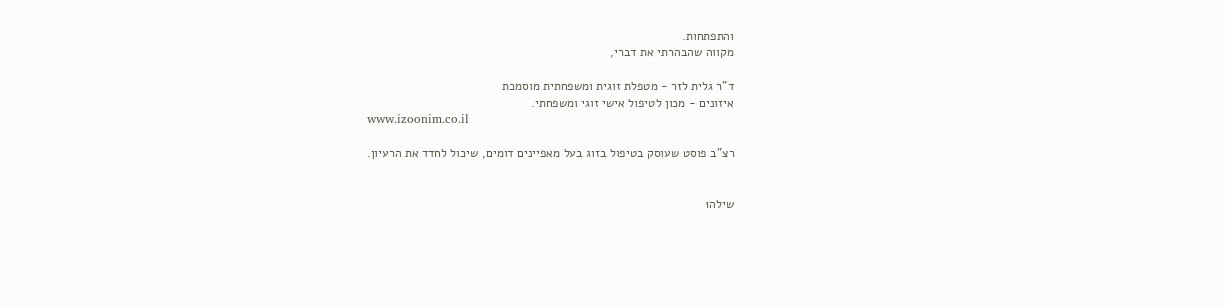והתפתחות.
מקווה שהבהרתי את דברי,

ד"ר גלית לזר - מטפלת זוגית ומשפחתית מוסמכת
איזונים - מכון לטיפול אישי זוגי ומשפחתי.
www.izoonim.co.il

רצ"ב פוסט שעוסק בטיפול בזוג בעל מאפיינים דומים, שיכול לחדד את הרעיון.


שילה1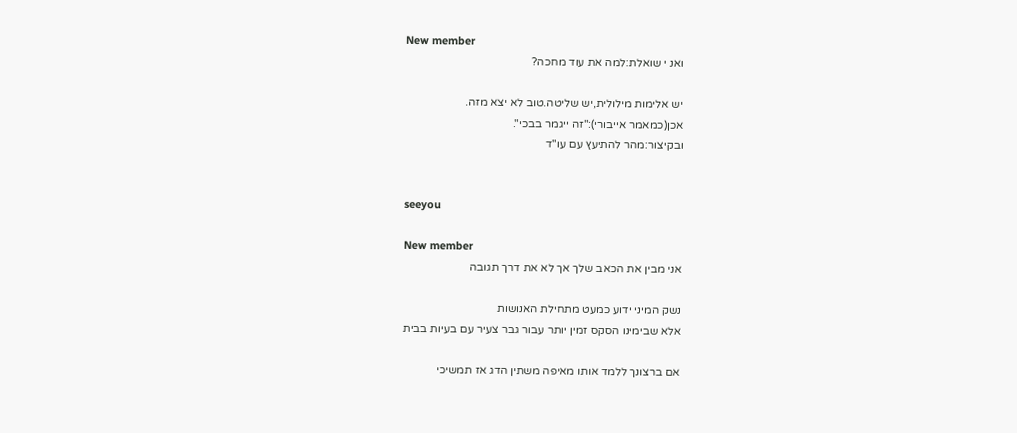New member
ואנ י שואלת:למה את עוד מחכה?

יש אלימות מילולית,יש שליטה.טוב לא יצא מזה.
אכן(כמאמר אייבורי):"זה ייגמר בבכי".
ובקיצור:מהר להתיעץ עם עו"ד


seeyou

New member
אני מבין את הכאב שלך אך לא את דרך תגובה

נשק המיני ידוע כמעט מתחילת האנושות
אלא שבימינו הסקס זמין יותר עבור גבר צעיר עם בעיות בבית

אם ברצונך ללמד אותו מאיפה משתין הדג אז תמשיכי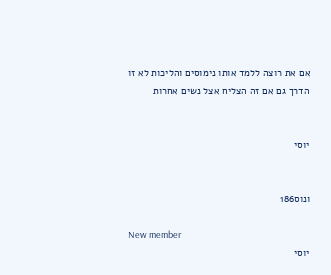אם את רוצה ללמד אותו נימוסים והליכות לא זו הדרך גם אם זה הצליח אצל נשים אחרות


יוסי


ונוס186

New member
יוסי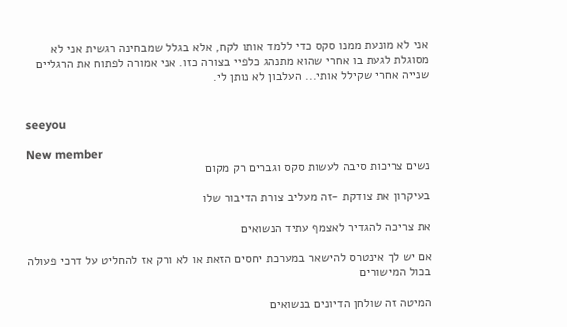אני לא מונעת ממנו סקס כדי ללמד אותו לקח, אלא בגלל שמבחינה רגשית אני לא מסוגלת לגעת בו אחרי שהוא מתנהג כלפיי בצורה כזו. אני אמורה לפתוח את הרגליים שנייה אחרי שקילל אותי... העלבון לא נותן לי.


seeyou

New member
נשים צריכות סיבה לעשות סקס וגברים רק מקום

בעיקרון את צודקת -זה מעליב צורת הדיבור שלו

את צריכה להגדיר לאצמף עתיד הנשואים

אם יש לך אינטרס להישאר במערכת יחסים הזאת או לא ורק אז להחליט על דרכי פעולה בכול המישורים

המיטה זה שולחן הדיונים בנשואים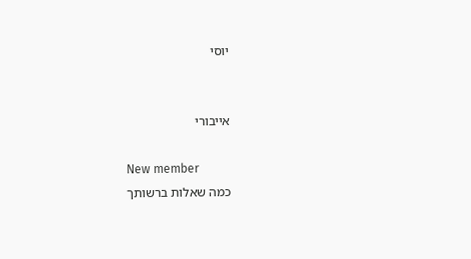יוסי


אייבורי

New member
כמה שאלות ברשותך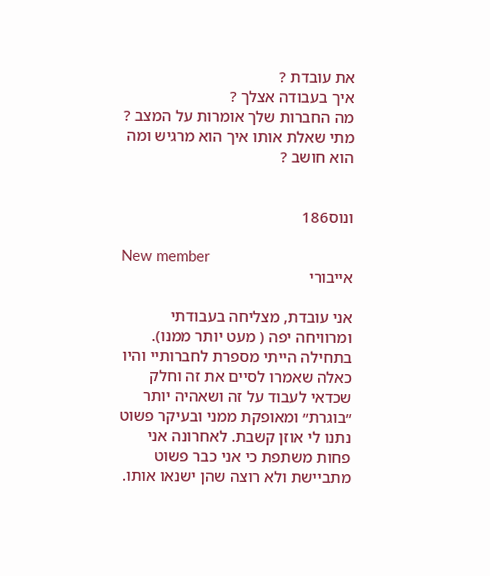את עובדת ?
איך בעבודה אצלך ?
מה החברות שלך אומרות על המצב ?
מתי שאלת אותו איך הוא מרגיש ומה הוא חושב ?


ונוס186

New member
אייבורי

אני עובדת, מצליחה בעבודתי ומרוויחה יפה ( מעט יותר ממנו). בתחילה הייתי מספרת לחברותיי והיו כאלה שאמרו לסיים את זה וחלק שכדאי לעבוד על זה ושאהיה יותר ״בוגרת״ ומאופקת ממני ובעיקר פשוט נתנו לי אוזן קשבת. לאחרונה אני פחות משתפת כי אני כבר פשוט מתביישת ולא רוצה שהן ישנאו אותו.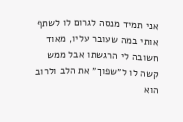אני תמיד מנסה לגרום לו לשתף אותי במה שעובר עליו, מאוד חשובה לי הרגשתו אבל ממש קשה לו ל״שפוך״ את הלב ולרוב הוא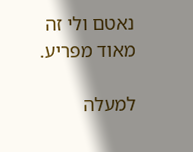נאטם ולי זה מאוד מפריע.

למעלה